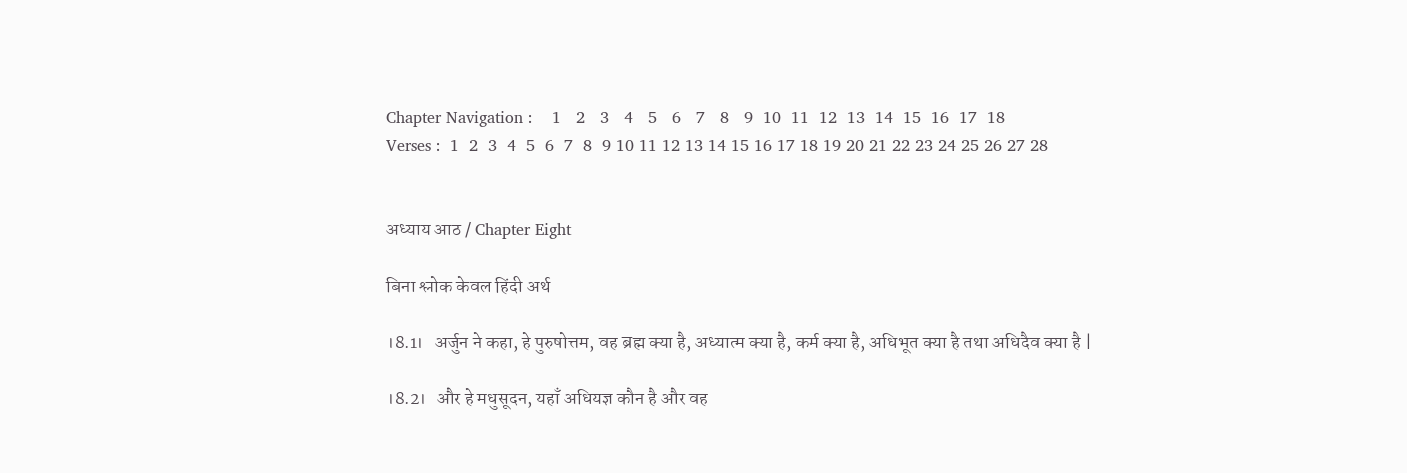Chapter Navigation :    1   2   3   4   5   6   7   8   9  10  11  12  13  14  15  16  17  18
Verses :  1  2  3  4  5  6  7  8  9 10 11 12 13 14 15 16 17 18 19 20 21 22 23 24 25 26 27 28


अध्याय आठ / Chapter Eight

बिना श्लोक केवल हिंदी अर्थ

।8.1।   अर्जुन ने कहा, हे पुरुषोत्तम, वह ब्रह्म क्या है, अध्यात्म क्या है, कर्म क्या है, अधिभूत क्या है तथा अधिदैव क्या है |

।8.2।   और हे मधुसूदन, यहाँ अधियज्ञ कौन है और वह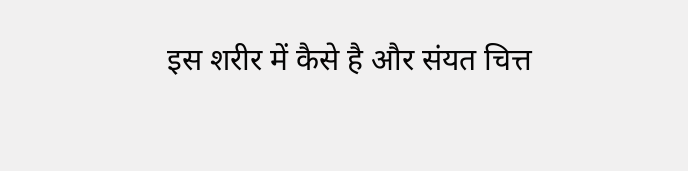इस शरीर में कैसे है और संयत चित्त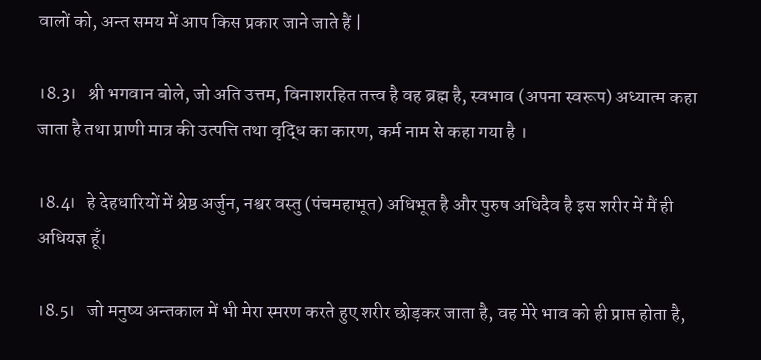वालों को, अन्त समय में आप किस प्रकार जाने जाते हैं |

।8.3।   श्री भगवान बोले, जो अति उत्तम, विनाशरहित तत्त्व है वह ब्रह्म है, स्वभाव (अपना स्वरूप) अध्यात्म कहा जाता है तथा प्राणी मात्र की उत्पत्ति तथा वृद्धि का कारण, कर्म नाम से कहा गया है ।

।8.4।   हे देहधारियों में श्रेष्ठ अर्जुन, नश्वर वस्तु (पंचमहाभूत) अधिभूत है और पुरुष अधिदैव है इस शरीर में मैं ही अधियज्ञ हूँ।

।8.5।   जो मनुष्य अन्तकाल में भी मेरा स्मरण करते हुए शरीर छोड़कर जाता है, वह मेरे भाव को ही प्राप्त होता है,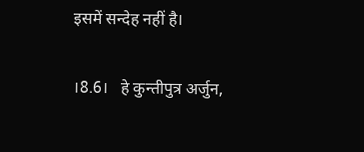इसमें सन्देह नहीं है।

।8.6।   हे कुन्तीपुत्र अर्जुन,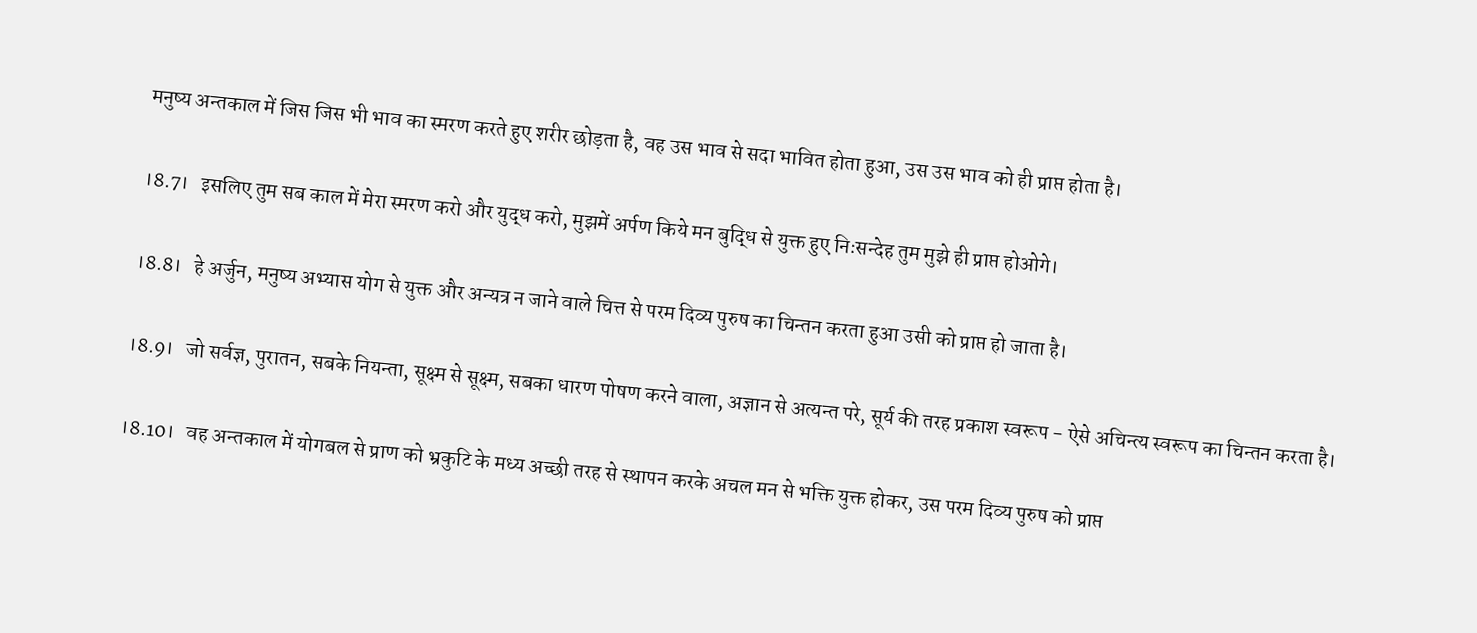मनुष्य अन्तकाल में जिस जिस भी भाव का स्मरण करते हुए शरीर छोड़ता है, वह उस भाव से सदा भावित होता हुआ, उस उस भाव को ही प्राप्त होता है।

।8.7।   इसलिए तुम सब काल में मेरा स्मरण करो और युद्ध करो, मुझमें अर्पण किये मन बुद्धि से युक्त हुए निःसन्देह तुम मुझे ही प्राप्त होओगे।

।8.8।   हे अर्जुन, मनुष्य अभ्यास योग से युक्त और अन्यत्र न जाने वाले चित्त से परम दिव्य पुरुष का चिन्तन करता हुआ उसी को प्राप्त हो जाता है।

।8.9।   जो सर्वज्ञ, पुरातन, सबके नियन्ता, सूक्ष्म से सूक्ष्म, सबका धारण पोषण करने वाला, अज्ञान से अत्यन्त परे, सूर्य की तरह प्रकाश स्वरूप - ऐसे अचिन्त्य स्वरूप का चिन्तन करता है।

।8.10।   वह अन्तकाल में योगबल से प्राण को भ्रकुटि के मध्य अच्छी तरह से स्थापन करके अचल मन से भक्ति युक्त होकर, उस परम दिव्य पुरुष को प्राप्त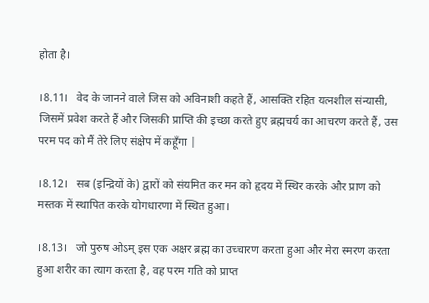होता है।

।8.11।   वेद के जानने वाले जिस को अविनाशी कहते हैं, आसक्ति रहित यत्नशील संन्यासी, जिसमें प्रवेश करते हैं और जिसकी प्राप्ति की इच्छा करते हुए ब्रह्मचर्य का आचरण करते हैं, उस परम पद को मैं तेरे लिए संक्षेप में कहूँगा |

।8.12।   सब (इन्द्रियों के) द्वारों को संयमित कर मन को हृदय में स्थिर करके और प्राण को मस्तक में स्थापित करके योगधारणा में स्थित हुआ।

।8.13।   जो पुरुष ओऽम् इस एक अक्षर ब्रह्म का उच्चारण करता हुआ और मेरा स्मरण करता हुआ शरीर का त्याग करता है, वह परम गति को प्राप्त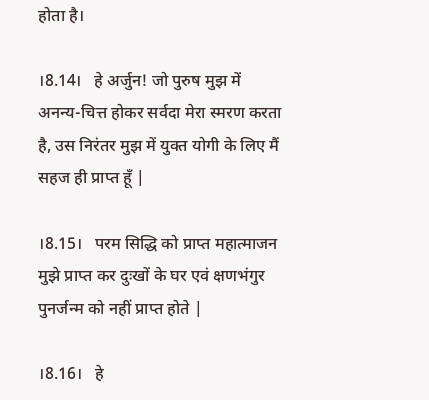होता है।

।8.14।   हे अर्जुन! जो पुरुष मुझ में अनन्य-चित्त होकर सर्वदा मेरा स्मरण करता है, उस निरंतर मुझ में युक्त योगी के लिए मैं सहज ही प्राप्त हूँ |

।8.15।   परम सिद्धि को प्राप्त महात्माजन मुझे प्राप्त कर दुःखों के घर एवं क्षणभंगुर पुनर्जन्म को नहीं प्राप्त होते |

।8.16।   हे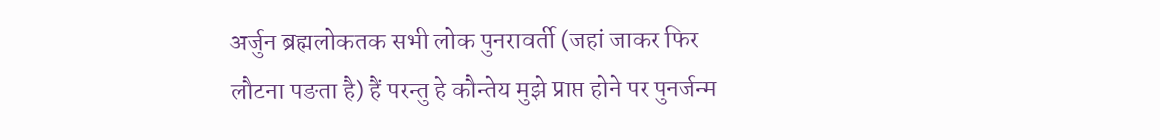अर्जुन ब्रह्मलोकतक सभी लोक पुनरावर्ती (जहां जाकर फिर लौटना पङता है) हैं परन्तु हे कौन्तेय मुझे प्राप्त होने पर पुनर्जन्म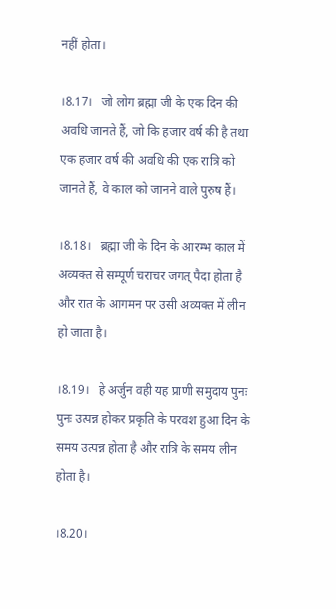नहीं होता।

।8.17।   जो लोग ब्रह्मा जी के एक दिन की अवधि जानते हैं, जो कि हजार वर्ष की है तथा एक हजार वर्ष की अवधि की एक रात्रि को जानते हैं, वे काल को जानने वाले पुरुष हैं।

।8.18।   ब्रह्मा जी के दिन के आरम्भ काल में अव्यक्त से सम्पूर्ण चराचर जगत् पैदा होता है और रात के आगमन पर उसी अव्यक्त में लीन हो जाता है।

।8.19।   हे अर्जुन वही यह प्राणी समुदाय पुनः पुनः उत्पन्न होकर प्रकृति के परवश हुआ दिन के समय उत्पन्न होता है और रात्रि के समय लीन होता है।

।8.20।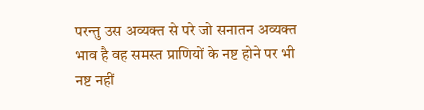परन्तु उस अव्यक्त से परे जो सनातन अव्यक्त भाव है वह समस्त प्राणियों के नष्ट होने पर भी नष्ट नहीं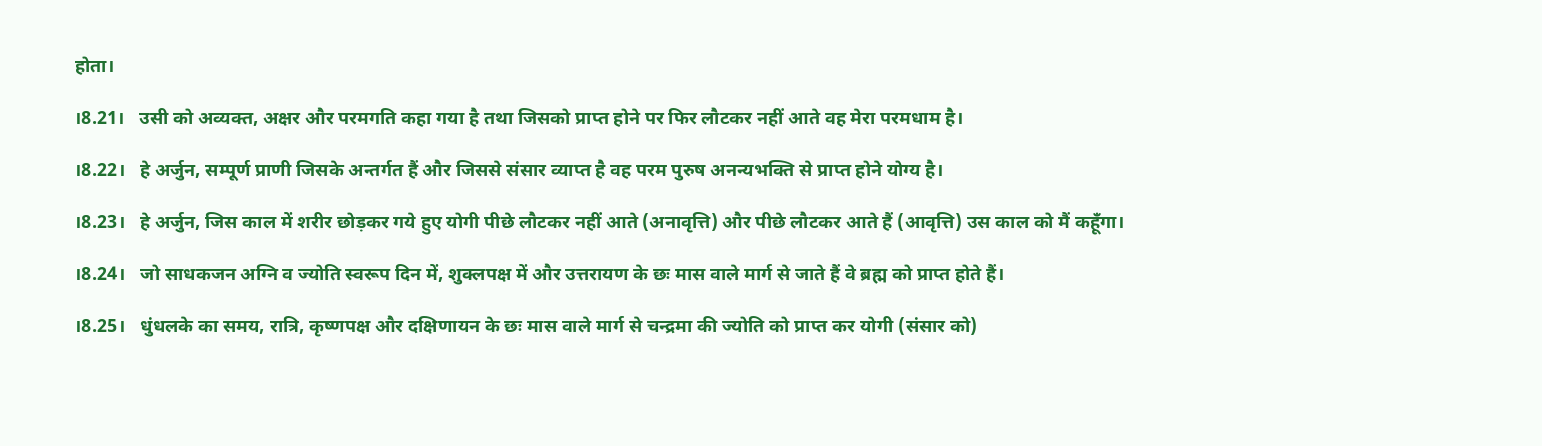होता।

।8.21।   उसी को अव्यक्त, अक्षर और परमगति कहा गया है तथा जिसको प्राप्त होने पर फिर लौटकर नहीं आते वह मेरा परमधाम है।

।8.22।   हे अर्जुन, सम्पूर्ण प्राणी जिसके अन्तर्गत हैं और जिससे संसार व्याप्त है वह परम पुरुष अनन्यभक्ति से प्राप्त होने योग्य है।

।8.23।   हे अर्जुन, जिस काल में शरीर छोड़कर गये हुए योगी पीछे लौटकर नहीं आते (अनावृत्ति) और पीछे लौटकर आते हैं (आवृत्ति) उस काल को मैं कहूँगा।

।8.24।   जो साधकजन अग्नि व ज्योति स्वरूप दिन में, शुक्लपक्ष में और उत्तरायण के छः मास वाले मार्ग से जाते हैं वे ब्रह्म को प्राप्त होते हैं।

।8.25।   धुंधलके का समय, रात्रि, कृष्णपक्ष और दक्षिणायन के छः मास वाले मार्ग से चन्द्रमा की ज्योति को प्राप्त कर योगी (संसार को)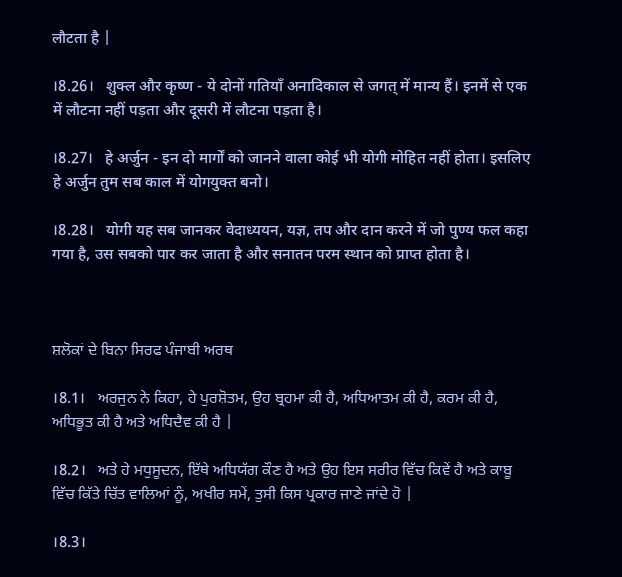लौटता है |

।8.26।   शुक्ल और कृष्ण - ये दोनों गतियाँ अनादिकाल से जगत् में मान्य हैं। इनमें से एक में लौटना नहीं पड़ता और दूसरी में लौटना पड़ता है।

।8.27।   हे अर्जुन - इन दो मार्गों को जानने वाला कोई भी योगी मोहित नहीं होता। इसलिए हे अर्जुन तुम सब काल में योगयुक्त बनो।

।8.28।   योगी यह सब जानकर वेदाध्ययन, यज्ञ, तप और दान करने में जो पुण्य फल कहा गया है, उस सबको पार कर जाता है और सनातन परम स्थान को प्राप्त होता है।



ਸ਼ਲੋਕਾਂ ਦੇ ਬਿਨਾ ਸਿਰਫ ਪੰਜਾਬੀ ਅਰਥ

।8.1।   ਅਰਜੁਨ ਨੇ ਕਿਹਾ, ਹੇ ਪੁਰਸ਼ੋਤਮ, ਉਹ ਬ੍ਰਹਮਾ ਕੀ ਹੈ, ਅਧਿਆਤਮ ਕੀ ਹੈ, ਕਰਮ ਕੀ ਹੈ, ਅਧਿਭੂਤ ਕੀ ਹੈ ਅਤੇ ਅਧਿਦੈਵ ਕੀ ਹੈ |

।8.2।   ਅਤੇ ਹੇ ਮਧੁਸੂਦਨ, ਇੱਥੇ ਅਧਿਯੱਗ ਕੌਣ ਹੈ ਅਤੇ ਉਹ ਇਸ ਸਰੀਰ ਵਿੱਚ ਕਿਵੇਂ ਹੈ ਅਤੇ ਕਾਬੂ ਵਿੱਚ ਕਿੱਤੇ ਚਿੱਤ ਵਾਲਿਆਂ ਨੂੰ, ਅਖੀਰ ਸਮੇਂ, ਤੁਸੀ ਕਿਸ ਪ੍ਰਕਾਰ ਜਾਣੇ ਜਾਂਦੇ ਹੋ |

।8.3।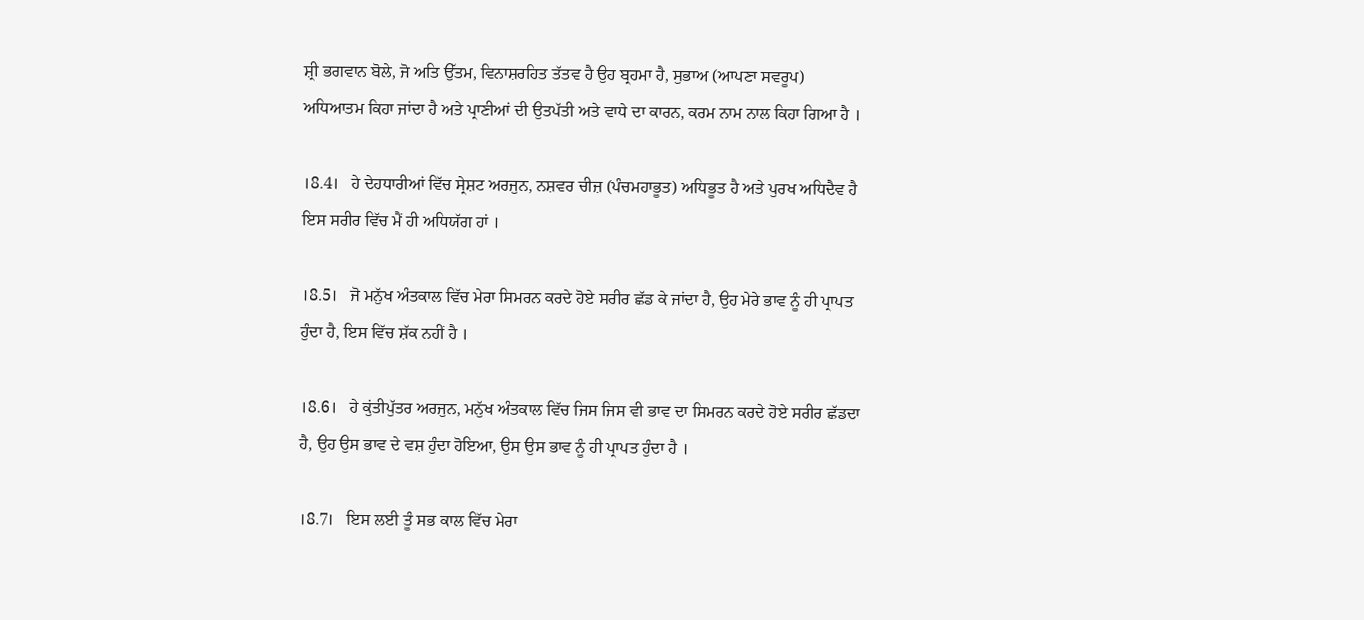ਸ਼੍ਰੀ ਭਗਵਾਨ ਬੋਲੇ, ਜੋ ਅਤਿ ਉੱਤਮ, ਵਿਨਾਸ਼ਰਹਿਤ ਤੱਤਵ ਹੈ ਉਹ ਬ੍ਰਹਮਾ ਹੈ, ਸੁਭਾਅ (ਆਪਣਾ ਸਵਰੂਪ) ਅਧਿਆਤਮ ਕਿਹਾ ਜਾਂਦਾ ਹੈ ਅਤੇ ਪ੍ਰਾਣੀਆਂ ਦੀ ਉਤਪੱਤੀ ਅਤੇ ਵਾਧੇ ਦਾ ਕਾਰਨ, ਕਰਮ ਨਾਮ ਨਾਲ ਕਿਹਾ ਗਿਆ ਹੈ ।

।8.4।   ਹੇ ਦੇਹਧਾਰੀਆਂ ਵਿੱਚ ਸ੍ਰੇਸ਼ਟ ਅਰਜੁਨ, ਨਸ਼ਵਰ ਚੀਜ਼ (ਪੰਚਮਹਾਭੂਤ) ਅਧਿਭੂਤ ਹੈ ਅਤੇ ਪੁਰਖ ਅਧਿਦੈਵ ਹੈ ਇਸ ਸਰੀਰ ਵਿੱਚ ਮੈਂ ਹੀ ਅਧਿਯੱਗ ਹਾਂ ।

।8.5।   ਜੋ ਮਨੁੱਖ ਅੰਤਕਾਲ ਵਿੱਚ ਮੇਰਾ ਸਿਮਰਨ ਕਰਦੇ ਹੋਏ ਸਰੀਰ ਛੱਡ ਕੇ ਜਾਂਦਾ ਹੈ, ਉਹ ਮੇਰੇ ਭਾਵ ਨੂੰ ਹੀ ਪ੍ਰਾਪਤ ਹੁੰਦਾ ਹੈ, ਇਸ ਵਿੱਚ ਸ਼ੱਕ ਨਹੀਂ ਹੈ ।

।8.6।   ਹੇ ਕੁਂਤੀਪੁੱਤਰ ਅਰਜੁਨ, ਮਨੁੱਖ ਅੰਤਕਾਲ ਵਿੱਚ ਜਿਸ ਜਿਸ ਵੀ ਭਾਵ ਦਾ ਸਿਮਰਨ ਕਰਦੇ ਹੋਏ ਸਰੀਰ ਛੱਡਦਾ ਹੈ, ਉਹ ਉਸ ਭਾਵ ਦੇ ਵਸ਼ ਹੁੰਦਾ ਹੋਇਆ, ਉਸ ਉਸ ਭਾਵ ਨੂੰ ਹੀ ਪ੍ਰਾਪਤ ਹੁੰਦਾ ਹੈ ।

।8.7।   ਇਸ ਲਈ ਤੂੰ ਸਭ ਕਾਲ ਵਿੱਚ ਮੇਰਾ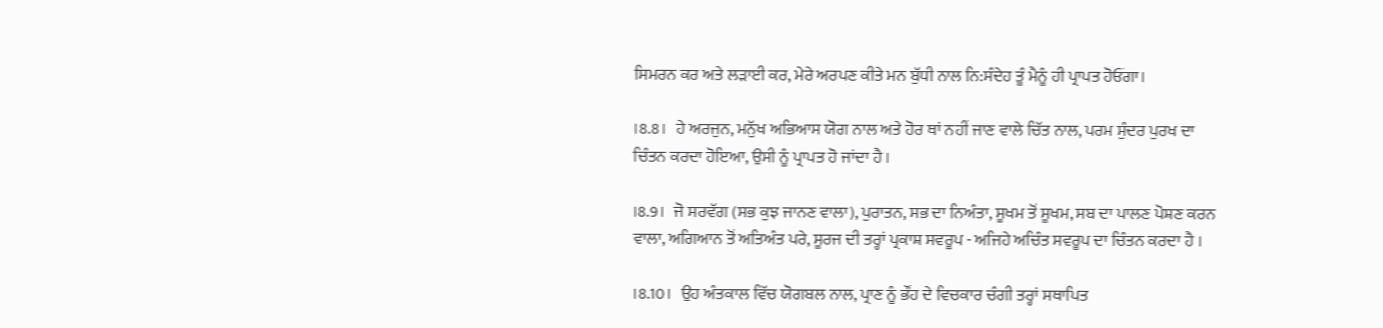ਸਿਮਰਨ ਕਰ ਅਤੇ ਲੜਾਈ ਕਰ, ਮੇਰੇ ਅਰਪਣ ਕੀਤੇ ਮਨ ਬੁੱਧੀ ਨਾਲ ਨਿ:ਸੰਦੇਹ ਤੂੰ ਮੈਨੂੰ ਹੀ ਪ੍ਰਾਪਤ ਹੋਓਂਗਾ।

।8.8।   ਹੇ ਅਰਜੁਨ, ਮਨੁੱਖ ਅਭਿਆਸ ਯੋਗ ਨਾਲ ਅਤੇ ਹੋਰ ਥਾਂ ਨਹੀਂ ਜਾਣ ਵਾਲੇ ਚਿੱਤ ਨਾਲ, ਪਰਮ ਸੁੰਦਰ ਪੁਰਖ ਦਾ ਚਿੰਤਨ ਕਰਦਾ ਹੋਇਆ, ਉਸੀ ਨੂੰ ਪ੍ਰਾਪਤ ਹੋ ਜਾਂਦਾ ਹੈ ।

।8.9।   ਜੋ ਸਰਵੱਗ (ਸਭ ਕੁਝ ਜਾਨਣ ਵਾਲਾ), ਪੁਰਾਤਨ, ਸਭ ਦਾ ਨਿਅੰਤਾ, ਸੂਖਮ ਤੋਂ ਸੂਖਮ, ਸਬ ਦਾ ਪਾਲਣ ਪੋਸ਼ਣ ਕਰਨ ਵਾਲਾ, ਅਗਿਆਨ ਤੋਂ ਅਤਿਅੰਤ ਪਰੇ, ਸੂਰਜ ਦੀ ਤਰ੍ਹਾਂ ਪ੍ਰਕਾਸ਼ ਸਵਰੂਪ - ਅਜਿਹੇ ਅਚਿੰਤ ਸਵਰੂਪ ਦਾ ਚਿੰਤਨ ਕਰਦਾ ਹੈ ।

।8.10।   ਉਹ ਅੰਤਕਾਲ ਵਿੱਚ ਯੋਗਬਲ ਨਾਲ, ਪ੍ਰਾਣ ਨੂੰ ਭੌਂਹ ਦੇ ਵਿਚਕਾਰ ਚੰਗੀ ਤਰ੍ਹਾਂ ਸਥਾਪਿਤ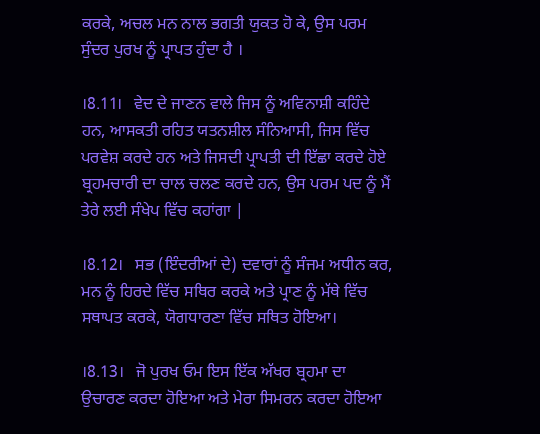ਕਰਕੇ, ਅਚਲ ਮਨ ਨਾਲ ਭਗਤੀ ਯੁਕਤ ਹੋ ਕੇ, ਉਸ ਪਰਮ ਸੁੰਦਰ ਪੁਰਖ ਨੂੰ ਪ੍ਰਾਪਤ ਹੁੰਦਾ ਹੈ ।

।8.11।   ਵੇਦ ਦੇ ਜਾਣਨ ਵਾਲੇ ਜਿਸ ਨੂੰ ਅਵਿਨਾਸ਼ੀ ਕਹਿੰਦੇ ਹਨ, ਆਸਕਤੀ ਰਹਿਤ ਯਤਨਸ਼ੀਲ ਸੰਨਿਆਸੀ, ਜਿਸ ਵਿੱਚ ਪਰਵੇਸ਼ ਕਰਦੇ ਹਨ ਅਤੇ ਜਿਸਦੀ ਪ੍ਰਾਪਤੀ ਦੀ ਇੱਛਾ ਕਰਦੇ ਹੋਏ ਬ੍ਰਹਮਚਾਰੀ ਦਾ ਚਾਲ ਚਲਣ ਕਰਦੇ ਹਨ, ਉਸ ਪਰਮ ਪਦ ਨੂੰ ਮੈਂ ਤੇਰੇ ਲਈ ਸੰਖੇਪ ਵਿੱਚ ਕਹਾਂਗਾ |

।8.12।   ਸਭ (ਇੰਦਰੀਆਂ ਦੇ) ਦਵਾਰਾਂ ਨੂੰ ਸੰਜਮ ਅਧੀਨ ਕਰ, ਮਨ ਨੂੰ ਹਿਰਦੇ ਵਿੱਚ ਸਥਿਰ ਕਰਕੇ ਅਤੇ ਪ੍ਰਾਣ ਨੂੰ ਮੱਥੇ ਵਿੱਚ ਸਥਾਪਤ ਕਰਕੇ, ਯੋਗਧਾਰਣਾ ਵਿੱਚ ਸਥਿਤ ਹੋਇਆ।

।8.13।   ਜੋ ਪੁਰਖ ਓਮ ਇਸ ਇੱਕ ਅੱਖਰ ਬ੍ਰਹਮਾ ਦਾ ਉਚਾਰਣ ਕਰਦਾ ਹੋਇਆ ਅਤੇ ਮੇਰਾ ਸਿਮਰਨ ਕਰਦਾ ਹੋਇਆ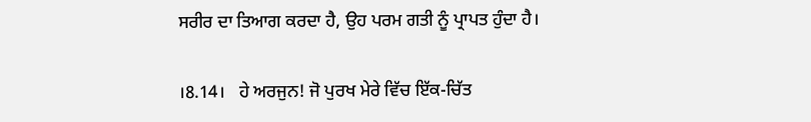ਸਰੀਰ ਦਾ ਤਿਆਗ ਕਰਦਾ ਹੈ, ਉਹ ਪਰਮ ਗਤੀ ਨੂੰ ਪ੍ਰਾਪਤ ਹੁੰਦਾ ਹੈ।

।8.14।   ਹੇ ਅਰਜੁਨ! ਜੋ ਪੁਰਖ ਮੇਰੇ ਵਿੱਚ ਇੱਕ-ਚਿੱਤ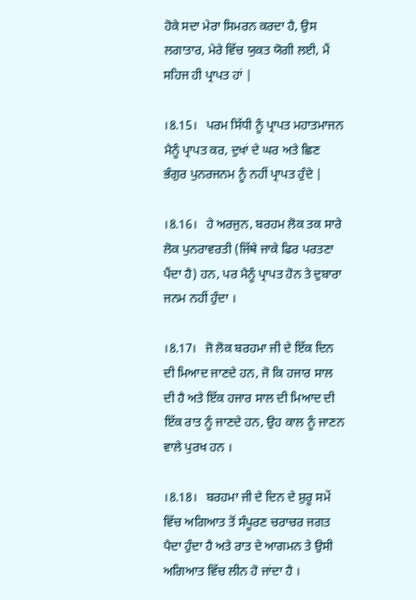ਹੋਕੇ ਸਦਾ ਮੇਰਾ ਸਿਮਰਨ ਕਰਦਾ ਹੈ, ਉਸ ਲਗਾਤਾਰ, ਮੇਰੇ ਵਿੱਚ ਯੁਕਤ ਯੋਗੀ ਲਈ, ਮੈਂ ਸਹਿਜ ਹੀ ਪ੍ਰਾਪਤ ਹਾਂ |

।8.15।   ਪਰਮ ਸਿੱਧੀ ਨੂੰ ਪ੍ਰਾਪਤ ਮਹਾਤਮਾਜਨ ਮੈਨੂੰ ਪ੍ਰਾਪਤ ਕਰ, ਦੁਖਾਂ ਦੇ ਘਰ ਅਤੇ ਛਿਣ ਭੰਗੁਰ ਪੁਨਰਜਨਮ ਨੂੰ ਨਹੀਂ ਪ੍ਰਾਪਤ ਹੁੰਦੇ |

।8.16।   ਹੇ ਅਰਜੁਨ, ਬਰਹਮ ਲੋਕ ਤਕ ਸਾਰੇ ਲੋਕ ਪੁਨਰਾਵਰਤੀ (ਜਿੱਥੇ ਜਾਕੇ ਫਿਰ ਪਰਤਣਾ ਪੈਂਦਾ ਹੈ) ਹਨ, ਪਰ ਮੈਨੂੰ ਪ੍ਰਾਪਤ ਹੋਨ ਤੇ ਦੁਬਾਰਾ ਜਨਮ ਨਹੀਂ ਹੁੰਦਾ ।

।8.17।   ਜੋ ਲੋਕ ਬਰਹਮਾ ਜੀ ਦੇ ਇੱਕ ਦਿਨ ਦੀ ਮਿਆਦ ਜਾਣਦੇ ਹਨ, ਜੋ ਕਿ ਹਜਾਰ ਸਾਲ ਦੀ ਹੈ ਅਤੇ ਇੱਕ ਹਜਾਰ ਸਾਲ ਦੀ ਮਿਆਦ ਦੀ ਇੱਕ ਰਾਤ ਨੂੰ ਜਾਣਦੇ ਹਨ, ਉਹ ਕਾਲ ਨੂੰ ਜਾਣਨ ਵਾਲੇ ਪੁਰਖ ਹਨ ।

।8.18।   ਬਰਹਮਾ ਜੀ ਦੇ ਦਿਨ ਦੇ ਸ਼ੁਰੂ ਸਮੇਂ ਵਿੱਚ ਅਗਿਆਤ ਤੋਂ ਸੰਪੂਰਣ ਚਰਾਚਰ ਜਗਤ ਪੈਦਾ ਹੁੰਦਾ ਹੈ ਅਤੇ ਰਾਤ ਦੇ ਆਗਮਨ ਤੇ ਉਸੀ ਅਗਿਆਤ ਵਿੱਚ ਲੀਨ ਹੋ ਜਾਂਦਾ ਹੈ ।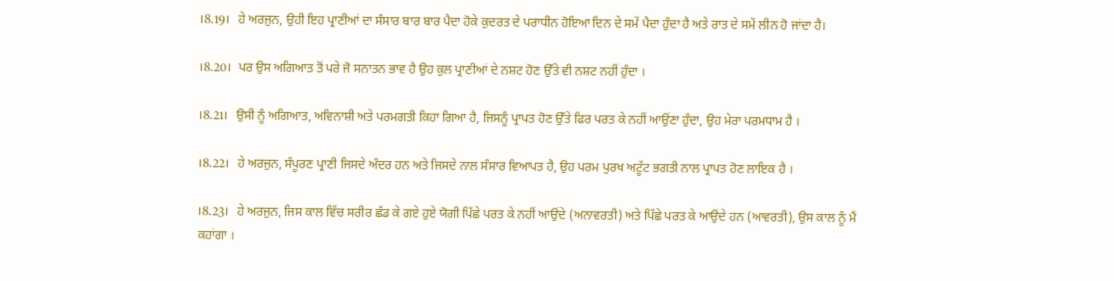।8.19।   ਹੇ ਅਰਜੁਨ, ਉਹੀ ਇਹ ਪ੍ਰਾਣੀਆਂ ਦਾ ਸੰਸਾਰ ਬਾਰ ਬਾਰ ਪੈਦਾ ਹੋਕੇ ਕੁਦਰਤ ਦੇ ਪਰਾਧੀਨ ਹੋਇਆ ਦਿਨ ਦੇ ਸਮੇਂ ਪੈਦਾ ਹੁੰਦਾ ਹੈ ਅਤੇ ਰਾਤ ਦੇ ਸਮੇਂ ਲੀਨ ਹੋ ਜਾਂਦਾ ਹੈ।

।8.20।   ਪਰ ਉਸ ਅਗਿਆਤ ਤੋਂ ਪਰੇ ਜੋ ਸਨਾਤਨ ਭਾਵ ਹੈ ਉਹ ਕੁਲ ਪ੍ਰਾਣੀਆਂ ਦੇ ਨਸ਼ਟ ਹੋਣ ਉੱਤੇ ਵੀ ਨਸ਼ਟ ਨਹੀਂ ਹੁੰਦਾ ।

।8.21।   ਉਸੀ ਨੂੰ ਅਗਿਆਤ, ਅਵਿਨਾਸ਼ੀ ਅਤੇ ਪਰਮਗਤੀ ਕਿਹਾ ਗਿਆ ਹੈ, ਜਿਸਨੂੰ ਪ੍ਰਾਪਤ ਹੋਣ ਉੱਤੇ ਫਿਰ ਪਰਤ ਕੇ ਨਹੀਂ ਆਉਂਣਾ ਹੁੰਦਾ, ਉਹ ਮੇਰਾ ਪਰਮਧਾਮ ਹੈ ।

।8.22।   ਹੇ ਅਰਜੁਨ, ਸੰਪੂਰਣ ਪ੍ਰਾਣੀ ਜਿਸਦੇ ਅੰਦਰ ਹਨ ਅਤੇ ਜਿਸਦੇ ਨਾਲ ਸੰਸਾਰ ਵਿਆਪਤ ਹੈ, ਉਹ ਪਰਮ ਪੁਰਖ ਅਟੂੱਟ ਭਗਤੀ ਨਾਲ ਪ੍ਰਾਪਤ ਹੋਣ ਲਾਇਕ ਹੈ ।

।8.23।   ਹੇ ਅਰਜੁਨ, ਜਿਸ ਕਾਲ ਵਿੱਚ ਸਰੀਰ ਛੱਡ ਕੇ ਗਏ ਹੁਏ ਯੋਗੀ ਪਿੱਛੇ ਪਰਤ ਕੇ ਨਹੀਂ ਆਉਂਦੇ (ਅਨਾਵਰਤੀ) ਅਤੇ ਪਿੱਛੇ ਪਰਤ ਕੇ ਆਉਂਦੇ ਹਨ (ਆਵਰਤੀ), ਉਸ ਕਾਲ ਨੂੰ ਮੈਂ ਕਹਾਂਗਾ ।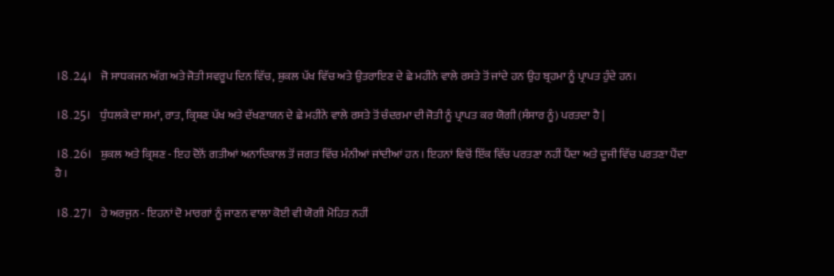।8.24।   ਜੋ ਸਾਧਕਜਨ ਅੱਗ ਅਤੇ ਜੋਤੀ ਸਵਰੂਪ ਦਿਨ ਵਿੱਚ, ਸ਼ੁਕਲ ਪੱਖ ਵਿੱਚ ਅਤੇ ਉਤਰਾਇਣ ਦੇ ਛੇ ਮਹੀਨੇ ਵਾਲੇ ਰਸਤੇ ਤੋਂ ਜਾਂਦੇ ਹਨ ਉਹ ਬ੍ਰਹਮਾ ਨੂੰ ਪ੍ਰਾਪਤ ਹੁੰਦੇ ਹਨ।

।8.25।   ਧੁੰਧਲਕੇ ਦਾ ਸਮਾਂ, ਰਾਤ, ਕ੍ਰਿਸ਼ਣ ਪੱਖ ਅਤੇ ਦੱਖਣਾਯਨ ਦੇ ਛੇ ਮਹੀਨੇ ਵਾਲੇ ਰਸਤੇ ਤੋਂ ਚੰਦਰਮਾ ਦੀ ਜੋਤੀ ਨੂੰ ਪ੍ਰਾਪਤ ਕਰ ਯੋਗੀ (ਸੰਸਾਰ ਨੂੰ) ਪਰਤਦਾ ਹੈ |

।8.26।   ਸ਼ੁਕਲ ਅਤੇ ਕ੍ਰਿਸ਼ਣ - ਇਹ ਦੋਨੋਂ ਗਤੀਆਂ ਅਨਾਦਿਕਾਲ ਤੋਂ ਜਗਤ ਵਿੱਚ ਮੰਨੀਆਂ ਜਾਂਦੀਆਂ ਹਨ । ਇਹਨਾਂ ਵਿਚੋਂ ਇੱਕ ਵਿੱਚ ਪਰਤਣਾ ਨਹੀਂ ਪੈਂਦਾ ਅਤੇ ਦੂਜੀ ਵਿੱਚ ਪਰਤਣਾ ਪੈਂਦਾ ਹੈ ।

।8.27।   ਹੇ ਅਰਜੁਨ - ਇਹਨਾਂ ਦੋ ਮਾਰਗਾਂ ਨੂੰ ਜਾਣਨ ਵਾਲਾ ਕੋਈ ਵੀ ਯੋਗੀ ਮੋਹਿਤ ਨਹੀਂ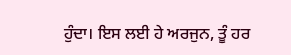ਹੁੰਦਾ। ਇਸ ਲਈ ਹੇ ਅਰਜੁਨ, ਤੂੰ ਹਰ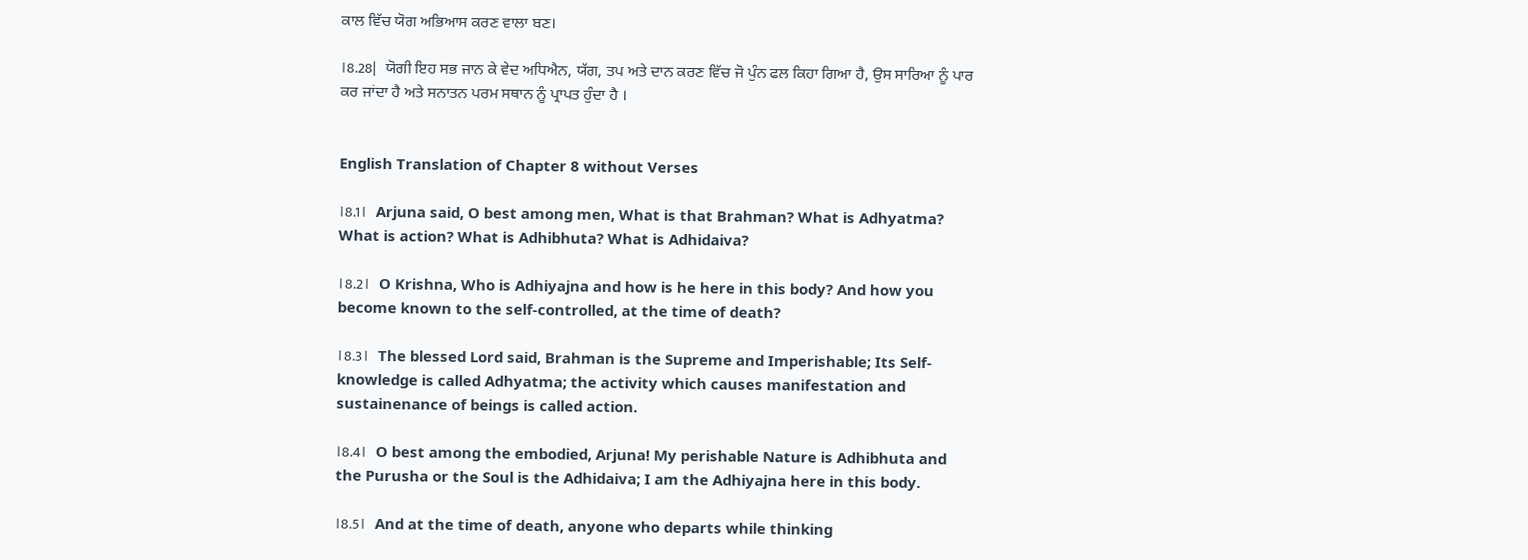ਕਾਲ ਵਿੱਚ ਯੋਗ ਅਭਿਆਸ ਕਰਣ ਵਾਲਾ ਬਣ।

।8.28|   ਯੋਗੀ ਇਹ ਸਭ ਜਾਨ ਕੇ ਵੇਦ ਅਧਿਐਨ, ਯੱਗ, ਤਪ ਅਤੇ ਦਾਨ ਕਰਣ ਵਿੱਚ ਜੋ ਪੁੰਨ ਫਲ ਕਿਹਾ ਗਿਆ ਹੈ, ਉਸ ਸਾਰਿਆ ਨੂੰ ਪਾਰ ਕਰ ਜਾਂਦਾ ਹੈ ਅਤੇ ਸਨਾਤਨ ਪਰਮ ਸਥਾਨ ਨੂੰ ਪ੍ਰਾਪਤ ਹੁੰਦਾ ਹੈ ।


English Translation of Chapter 8 without Verses

।8.1।   Arjuna said, O best among men, What is that Brahman? What is Adhyatma? What is action? What is Adhibhuta? What is Adhidaiva?

।8.2।   O Krishna, Who is Adhiyajna and how is he here in this body? And how you become known to the self-controlled, at the time of death?

।8.3।   The blessed Lord said, Brahman is the Supreme and Imperishable; Its Self-knowledge is called Adhyatma; the activity which causes manifestation and sustainenance of beings is called action.

।8.4।   O best among the embodied, Arjuna! My perishable Nature is Adhibhuta and the Purusha or the Soul is the Adhidaiva; I am the Adhiyajna here in this body.

।8.5।   And at the time of death, anyone who departs while thinking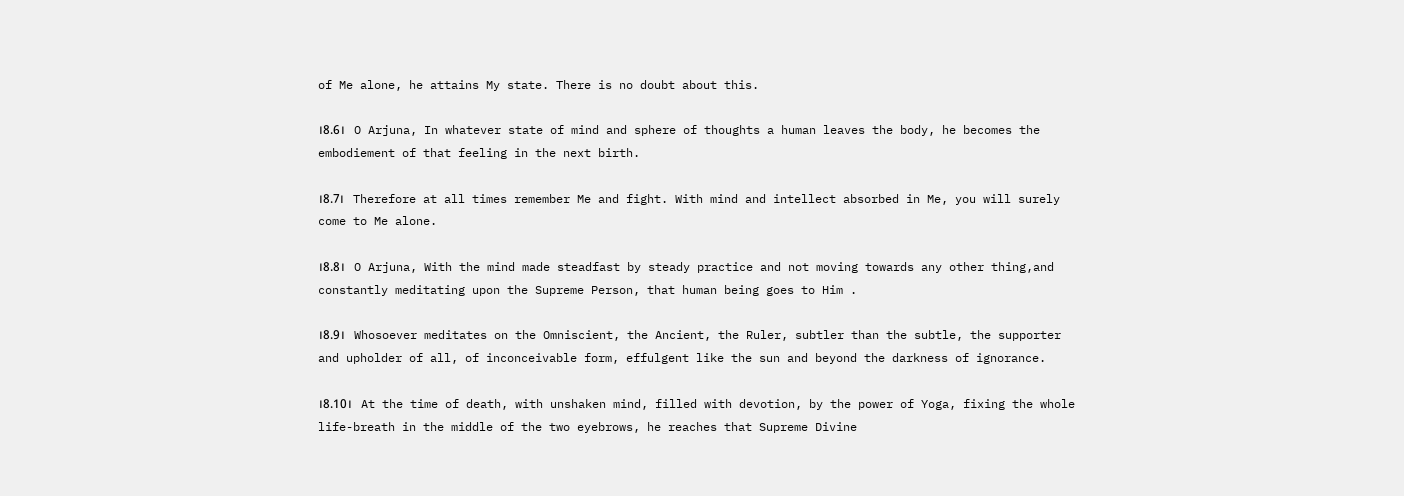of Me alone, he attains My state. There is no doubt about this.

।8.6।   O Arjuna, In whatever state of mind and sphere of thoughts a human leaves the body, he becomes the embodiement of that feeling in the next birth.

।8.7।   Therefore at all times remember Me and fight. With mind and intellect absorbed in Me, you will surely come to Me alone.

।8.8।   O Arjuna, With the mind made steadfast by steady practice and not moving towards any other thing,and constantly meditating upon the Supreme Person, that human being goes to Him .

।8.9।   Whosoever meditates on the Omniscient, the Ancient, the Ruler, subtler than the subtle, the supporter and upholder of all, of inconceivable form, effulgent like the sun and beyond the darkness of ignorance.

।8.10।   At the time of death, with unshaken mind, filled with devotion, by the power of Yoga, fixing the whole life-breath in the middle of the two eyebrows, he reaches that Supreme Divine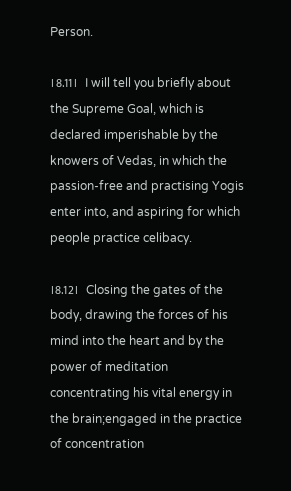Person.

।8.11।   I will tell you briefly about the Supreme Goal, which is declared imperishable by the knowers of Vedas, in which the passion-free and practising Yogis enter into, and aspiring for which people practice celibacy.

।8.12।   Closing the gates of the body, drawing the forces of his mind into the heart and by the power of meditation concentrating his vital energy in the brain;engaged in the practice of concentration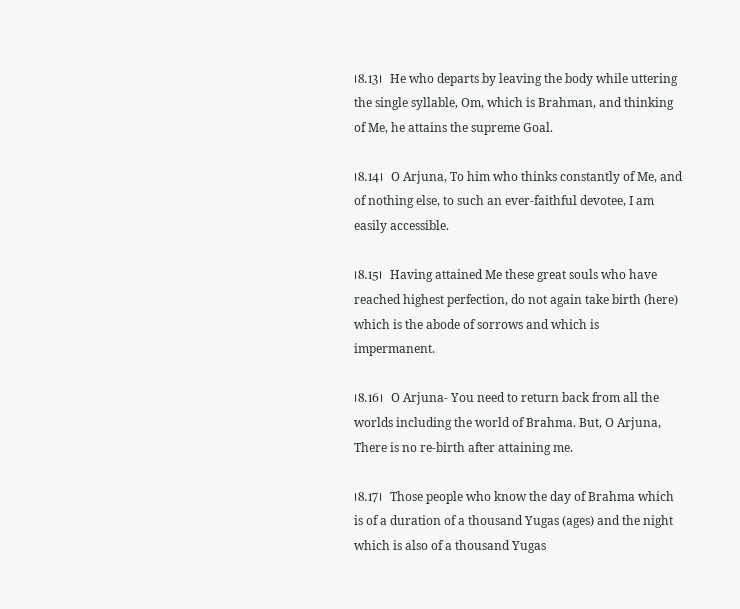।8.13।   He who departs by leaving the body while uttering the single syllable, Om, which is Brahman, and thinking of Me, he attains the supreme Goal.

।8.14।   O Arjuna, To him who thinks constantly of Me, and of nothing else, to such an ever-faithful devotee, I am easily accessible.

।8.15।   Having attained Me these great souls who have reached highest perfection, do not again take birth (here) which is the abode of sorrows and which is impermanent.

।8.16।   O Arjuna- You need to return back from all the worlds including the world of Brahma. But, O Arjuna, There is no re-birth after attaining me.

।8.17।   Those people who know the day of Brahma which is of a duration of a thousand Yugas (ages) and the night which is also of a thousand Yugas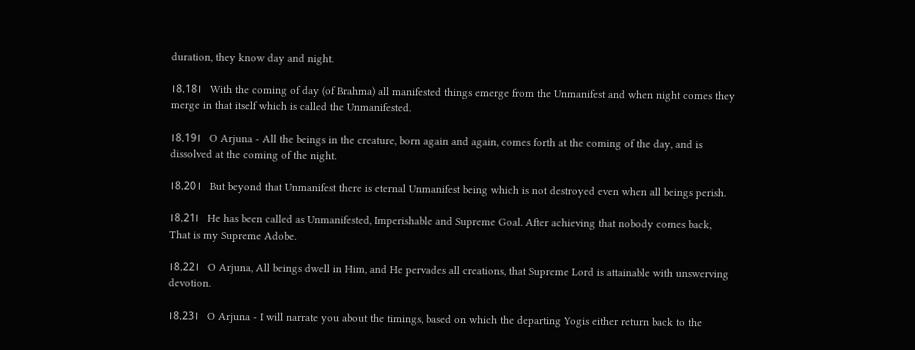duration, they know day and night.

।8.18।   With the coming of day (of Brahma) all manifested things emerge from the Unmanifest and when night comes they merge in that itself which is called the Unmanifested.

।8.19।   O Arjuna - All the beings in the creature, born again and again, comes forth at the coming of the day, and is dissolved at the coming of the night.

।8.20।   But beyond that Unmanifest there is eternal Unmanifest being which is not destroyed even when all beings perish.

।8.21।   He has been called as Unmanifested, Imperishable and Supreme Goal. After achieving that nobody comes back, That is my Supreme Adobe.

।8.22।   O Arjuna, All beings dwell in Him, and He pervades all creations, that Supreme Lord is attainable with unswerving devotion.

।8.23।   O Arjuna - I will narrate you about the timings, based on which the departing Yogis either return back to the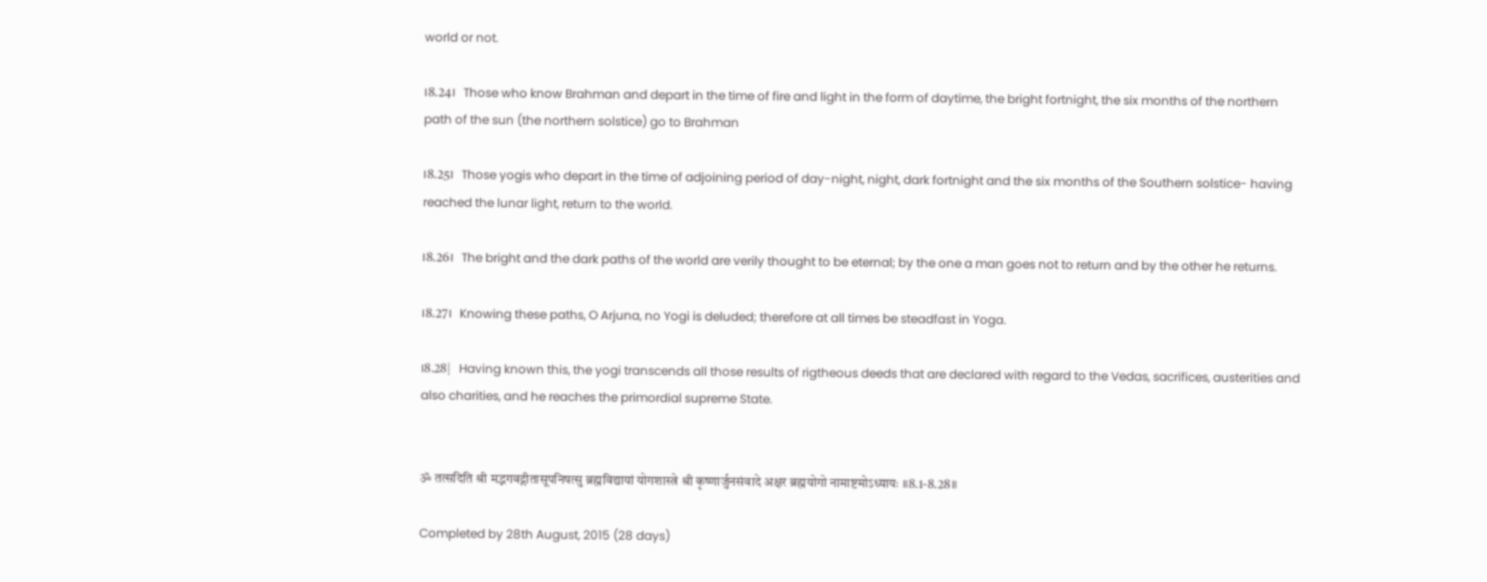world or not.

।8.24।   Those who know Brahman and depart in the time of fire and light in the form of daytime, the bright fortnight, the six months of the northern path of the sun (the northern solstice) go to Brahman

।8.25।   Those yogis who depart in the time of adjoining period of day-night, night, dark fortnight and the six months of the Southern solstice- having reached the lunar light, return to the world.

।8.26।   The bright and the dark paths of the world are verily thought to be eternal; by the one a man goes not to return and by the other he returns.

।8.27।   Knowing these paths, O Arjuna, no Yogi is deluded; therefore at all times be steadfast in Yoga.

।8.28|   Having known this, the yogi transcends all those results of rigtheous deeds that are declared with regard to the Vedas, sacrifices, austerities and also charities, and he reaches the primordial supreme State.


ॐ तत्सदिति श्री मद्भगवद्गीतासूपनिषत्सु ब्रह्मविद्यायां योगशास्त्रे श्री कृष्णार्जुनसंवादे अक्षर ब्रह्मयोगो नामाष्टमोऽध्यायः ॥8.1-8.28॥

Completed by 28th August, 2015 (28 days)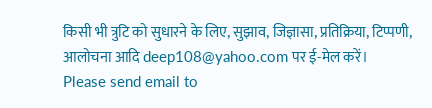किसी भी त्रुटि को सुधारने के लिए, सुझाव, जिज्ञासा, प्रतिक्रिया, टिप्पणी, आलोचना आदि deep108@yahoo.com पर ई-मेल करें।
Please send email to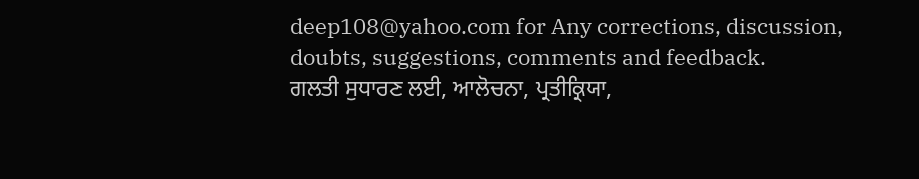deep108@yahoo.com for Any corrections, discussion, doubts, suggestions, comments and feedback.
ਗਲਤੀ ਸੁਧਾਰਣ ਲਈ, ਆਲੋਚਨਾ, ਪ੍ਰਤੀਕ੍ਰਿਯਾ,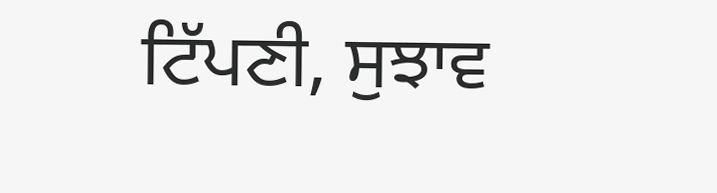ਟਿੱਪਣੀ, ਸੁਝਾਵ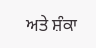ਅਤੇ ਸ਼ੰਕਾ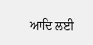ਆਦਿ ਲਈ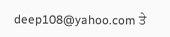deep108@yahoo.com ਤੇ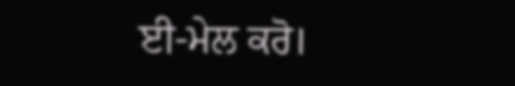ਈ-ਮੇਲ ਕਰੋ।